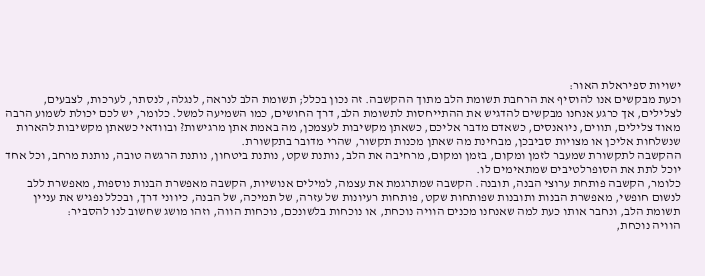ישויות ספיראלת האור:
וכעת מבקשים אנו להוסיף את הרחבת תשומת הלב מתוך ההקשבה. זה נכון בכלל; תשומת הלב לנראה, לנגלה, לנסתר, לערכות, לצבעים, לצלילים, אך כרגע אנחנו מבקשים להדגיש את ההתייחסות לתשומת הלב, דרך החושים, כמו השמיעה למשל. כלומר, יש לכם יכולת לשמוע הרבה מאוד צלילים, תווים, ניואנסים, כשאדם מדבר אליכם, כשאתן מקשיבות לעצמכן, מה באמת אתן מרגישות? ובוודאי כשאתן מקשיבות להארות שנשלחות אליכן או מצויות סביבכן, מבחינת מה שאתן מכנות תקשור, שהרי מדובר בתקשורת.
ההקשבה לתקשורת שמעבר לזמן ומקום, בזמן ומקום, מרחיבה את הלב, נותנת שקט, נותנת ביטחון, נותנת הרגשה טובה, נותנת מרחב, וכל אחד יוכל לתת את הסופרלטיבים שמתאימים לו.
כלומר, הקשבה פותחת ערוצי הבנה, תובנה. הקשבה שמתרגמת את עצמה, למילים אנושיות, הקשבה מאפשרת הבנות נוספות, מאפשרת ללב לנשום חופשי, מאפשרת הבנות ותובנות שפותחות שקט, פותחות רעיונות של עזרה, של תמיכה, של הבנה, כיווני דרך, ובכלל נפגיש את עניין תשומת הלב, ונחבר אותו כעת למה שאנחנו מכנים הוויה נוכחת, או נוכחות בלשונכם, נוכחות הווה, וזהו מושג שחשוב לנו להסביר:
הוויה נוכחת,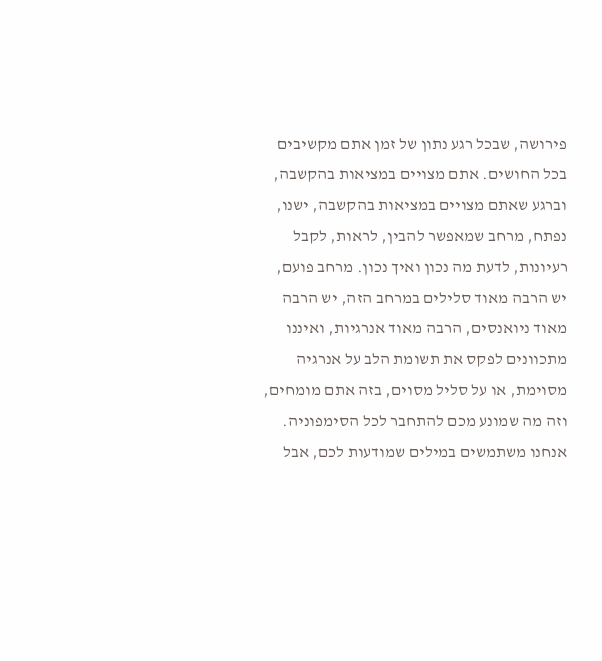פירושה, שבכל רגע נתון של זמן אתם מקשיבים בכל החושים. אתם מצויים במציאות בהקשבה, וברגע שאתם מצויים במציאות בהקשבה, ישנו, נפתח, מרחב שמאפשר להבין, לראות, לקבל רעיונות, לדעת מה נכון ואיך נכון. מרחב פועם, יש הרבה מאוד סלילים במרחב הזה, יש הרבה מאוד ניואנסים, הרבה מאוד אנרגיות, ואיננו מתכוונים לפקס את תשומת הלב על אנרגיה מסוימת, או על סליל מסוים, בזה אתם מומחים, וזה מה שמונע מכם להתחבר לכל הסימפוניה.
אנחנו משתמשים במילים שמודעות לכם, אבל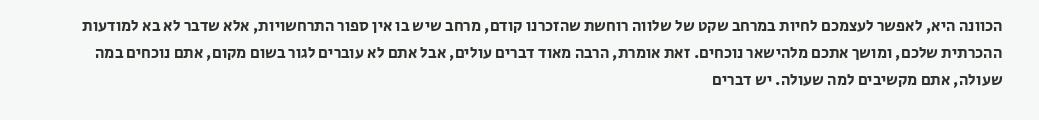הכוונה היא, לאפשר לעצמכם לחיות במרחב שקט של שלווה רוחשת שהזכרנו קודם, מרחב שיש בו אין ספור התרחשויות, אלא שדבר לא בא למודעות ההכרתית שלכם, ומושך אתכם מלהישאר נוכחים. זאת אומרת, הרבה מאוד דברים עולים, אבל אתם לא עוברים לגור בשום מקום, אתם נוכחים במה שעולה, אתם מקשיבים למה שעולה. יש דברים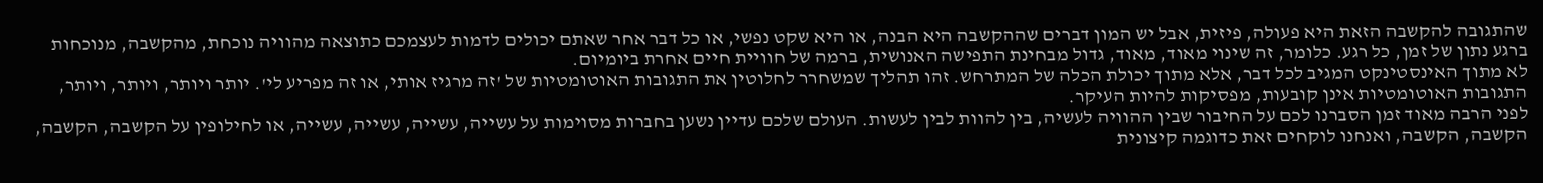שהתגובה להקשבה הזאת היא פעולה, פיזית, אבל יש המון דברים שההקשבה היא הבנה, או היא שקט נפשי, או כל דבר אחר שאתם יכולים לדמות לעצמכם כתוצאה מהוויה נוכחת, מהקשבה, מנוכחות ברגע נתון של זמן, כל רגע. כלומר, זה שינוי מאוד, מאוד, גדול מבחינת התפישה האנושית, ברמה של חוויית חיים אחרת ביומיום.
לא מתוך האינסטינקט המגיב לכל דבר, אלא מתוך יכולת הכלה של המתרחש. זהו תהליך שמשחרר לחלוטין את התגובות האוטומטיות של 'זה מרגיז אותי, או זה מפריע לי'. יותר ויותר, ויותר, ויותר, התגובות האוטומטיות אינן קובעות, מפסיקות להיות העיקר.
לפני הרבה מאוד זמן הסברנו לכם על החיבור שבין ההוויה לעשיה, בין להוות לבין לעשות. העולם שלכם עדיין נשען בחברות מסוימות על עשייה, עשייה, עשייה, עשייה, או לחילופין על הקשבה, הקשבה, הקשבה, הקשבה, ואנחנו לוקחים זאת כדוגמה קיצונית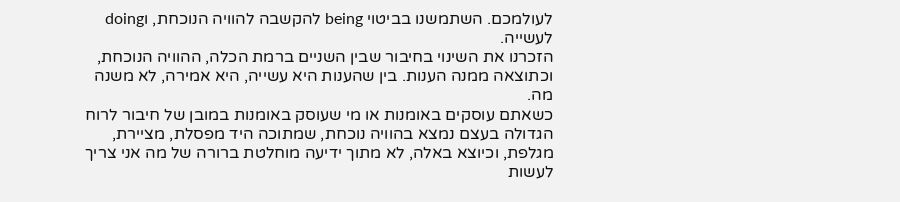לעולמכם. השתמשנו בביטוי being להקשבה להוויה הנוכחת, וdoing לעשייה.
הזכרנו את השינוי בחיבור שבין השניים ברמת הכלה, ההוויה הנוכחת, וכתוצאה ממנה הענות. בין שהענות היא עשייה, היא אמירה, לא משנה מה.
כשאתם עוסקים באומנות או מי שעוסק באומנות במובן של חיבור לרוח הגדולה בעצם נמצא בהוויה נוכחת, שמתוכה היד מפסלת, מציירת, מגלפת, וכיוצא באלה, לא מתוך ידיעה מוחלטת ברורה של מה אני צריך לעשות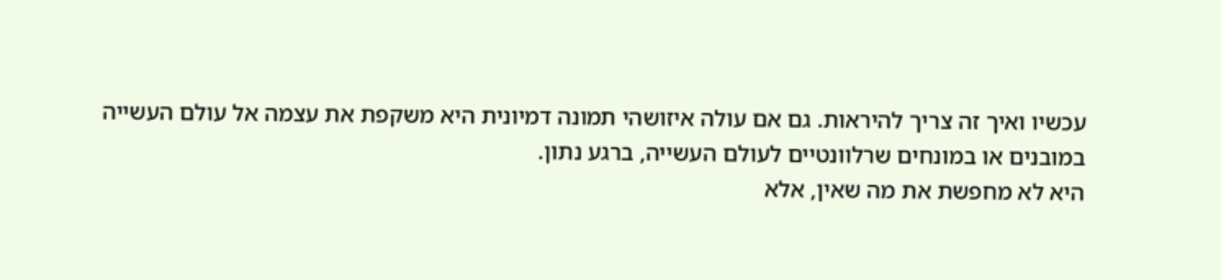עכשיו ואיך זה צריך להיראות. גם אם עולה איזושהי תמונה דמיונית היא משקפת את עצמה אל עולם העשייה במובנים או במונחים שרלוונטיים לעולם העשייה, ברגע נתון.
היא לא מחפשת את מה שאין, אלא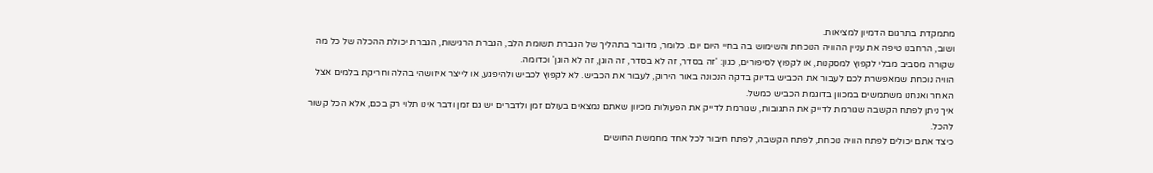מתמקדת בתרגום הדמיון למציאות.
ושוב, הרחבנו טיפה את עניין ההוויה הנוכחת והשימוש בה בחיי היום יום. כלומר, מדובר בתהליך של הגברת תשומת הלב, הגברת הרגישות, הגברת יכולת ההכלה של כל מה שקורה מסביב מבלי לקפוץ למסקנות, או לקפוץ לסיפורים, כגון: 'זה בסדר, זה לא בסדר, זה הוגן, זה לא הוגן' וכדומה.
הוויה נוכחת שמאפשרת לכם לעבור את הכביש בדיוק בדקה הנכונה באור הירוק, לעבור את הכביש. לא לקפוץ לכביש ולהיפגע, או לייצר איזושהי בהלה וחריקת בלמים אצל האחר ואנחנו משתמשים במכוון בדוגמת הכביש כמשל.
איך ניתן לפתח הקשבה שגורמת לדייק את התגובות, שגורמת לדייק את הפעולות מכיוון שאתם נמצאים בעולם זמן ולדברים יש גם זמן ודבר אינו תלוי רק בכם, אלא הכל קשור להכל.
כיצד אתם יכולים לפתח הוויה נוכחת, לפתח הקשבה, לפתח חיבור לכל אחד מחמשת החושים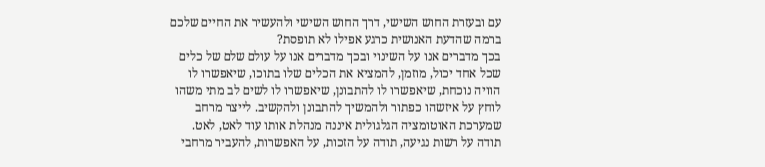עם ובעזרת החוש השישי, דרך החוש השישי ולהעשיר את החיים שלכם ברמה שהדעת האנושית כרגע אפילו לא תופסת?
בכך מדברים אנו על השינוי ובכך מדברים אנו על עולם שלם של כלים שכל אחד יכול, מוזמן, להמציא את הכלים שלו בתוכו, שיאפשרו לו הוויה נוכחת, שיאפשרו לו להתבונן, שיאפשרו לו לשים לב מתי משהו לוחץ על איזשהו כפתור ולהמשיך להתבונן ולהקשיב. לייצר מרחב שמערכת האוטומציה הגלגולית איננה מנהלת אותו עוד לאט, לאט.
תודה על רשות נגיעה, תודה על הזכות, על האפשרות, להעביר מרחבי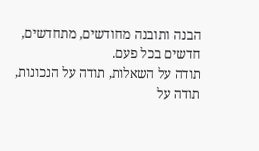הבנה ותובנה מחודשים, מתחדשים, חדשים בכל פעם.
תודה על השאלות, תודה על הנכונות, תודה על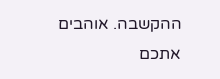ההקשבה. אוהבים אתכם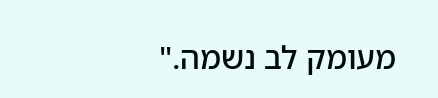מעומק לב נשמה."